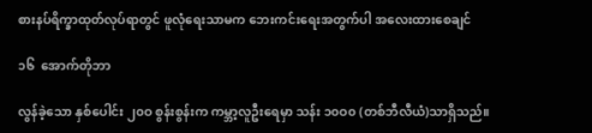စားနပ်ရိက္ခာထုတ်လုပ်ရာတွင် ဖူလုံရေးသာမက ဘေးကင်းရေးအတွက်ပါ အလေးထားစေချင်

၁၆  အောက်တိုဘာ

လွန်ခဲ့သော နှစ်ပေါင်း ၂၀ဝ စွန်းစွန်းက ကမ္ဘာ့လူဦးရေမှာ သန်း ၁၀ဝ၀ (တစ်ဘီလီယံ)သာရှိသည်။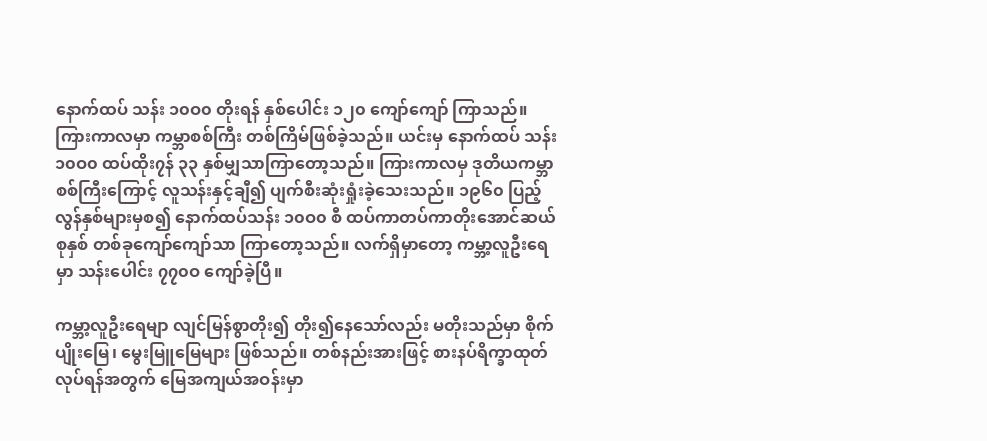နောက်ထပ် သန်း ၁၀ဝ၀ တိုးရန် နှစ်ပေါင်း ၁၂၀ ကျော်ကျော် ကြာသည်။ ကြားကာလမှာ ကမ္ဘာစစ်ကြီး တစ်ကြိမ်ဖြစ်ခဲ့သည်။ ယင်းမှ နောက်ထပ် သန်း ၁၀ဝ၀ ထပ်ထိုး၇န် ၃၃ နှစ်မျှသာကြာတော့သည်။ ကြားကာလမှ ဒုတိယကမ္ဘာစစ်ကြီးကြောင့် လူသန်းနှင့်ချီ၍ ပျက်စီးဆုံးရှုံးခဲ့သေးသည်။ ၁၉၆၀ ပြည့်လွန်နှစ်များမှစ၍ နောက်ထပ်သန်း ၁၀ဝ၀ စီ ထပ်ကာတပ်ကာတိုးအောင်ဆယ်စုနှစ် တစ်ခုကျော်ကျော်သာ ကြာတော့သည်။ လက်ရှိမှာတော့ ကမ္ဘာ့လူဦးရေမှာ သန်းပေါင်း ၇၇၀ဝ ကျော်ခဲ့ပြီ။

ကမ္ဘာ့လူဦးရေမျာ လျင်မြန်စွာတိုး၍ တိုး၍နေသော်လည်း မတိုးသည်မှာ စိုက်ပျိုးမြေ၊ မွေးမြူမြေများ ဖြစ်သည်။ တစ်နည်းအားဖြင့် စားနပ်ရိက္ခာထုတ်လုပ်ရန်အတွက် မြေအကျယ်အဝန်းမှာ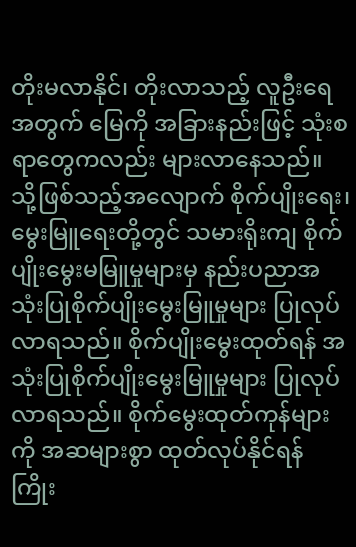တိုးမလာနိုင်၊ တိုးလာသည့် လူဦးရေအတွက် မြေကို အခြားနည်းဖြင့် သုံးစရာတွေကလည်း များလာနေသည်။ သို့ဖြစ်သည့်အလျောက် စိုက်ပျိုးရေး၊ မွေးမြူရေးတို့တွင် သမားရိုးကျ စိုက်ပျိုးမွေးမမြူမှုများမှ နည်းပညာအသုံးပြုစိုက်ပျိုးမွေးမြူမှုများ ပြုလုပ်လာရသည်။ စိုက်ပျိုးမွေးထုတ်ရန် အသုံးပြုစိုက်ပျိုးမွေးမြူမှုများ ပြုလုပ်လာရသည်။ စိုက်မွေးထုတ်ကုန်များကို အဆများစွာ ထုတ်လုပ်နိုင်ရန် ကြိုး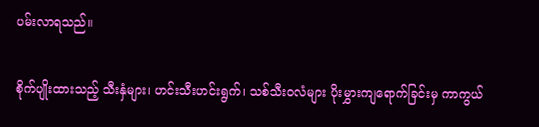ပမ်းလာရသည်။

စိုက်ပျိုးထားသည့် သီးနှံများ၊ ဟင်းသီးဟင်းရွက်၊ သစ်သီးဝလံများ ပိုးမွှားကျရောက်ခြင်းမှ ကာကွယ်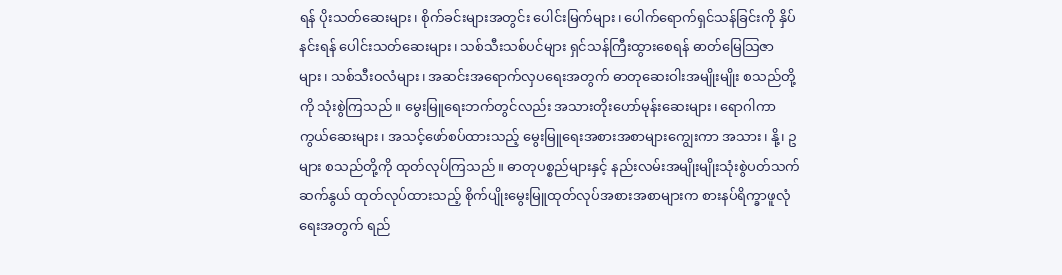ရန် ပိုးသတ်ဆေးများ၊ စိုက်ခင်းများအတွင်း ပေါင်းမြက်များ၊ ပေါက်ရောက်ရှင်သန်ခြင်းကို နှိပ်နင်းရန် ပေါင်းသတ်ဆေးများ၊ သစ်သီးသစ်ပင်များ ရှင်သန်ကြီးထွားစေရန် ဓာတ်မြေသြဇာများ၊ သစ်သီးဝလံများ၊ အဆင်းအရောက်လှပရေးအတွက် ဓာတုဆေးဝါးအမျိုးမျိုး စသည်တို့ကို သုံးစွဲကြသည်။ မွေးမြူရေးဘက်တွင်လည်း အသားတိုးဟော်မုန်းဆေးများ၊ ရောဂါကာကွယ်ဆေးများ၊ အသင့်ဖော်စပ်ထားသည့် မွေးမြူရေးအစားအစာများကျွေးကာ အသား၊ နို့၊ ဥ များ စသည်တို့ကို ထုတ်လုပ်ကြသည်။ ဓာတုပစ္စည်များနှင့် နည်းလမ်းအမျိုးမျိုးသုံးစွဲပတ်သက်ဆက်နွယ် ထုတ်လုပ်ထားသည့် စိုက်ပျိုးမွေးမြူထုတ်လုပ်အစားအစာများက စားနပ်ရိက္ခာဖူလုံရေးအတွက် ရည်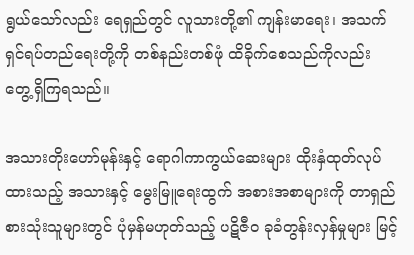ရွယ်သော်လည်း ရေရှည်တွင် လူသားတို့၏ ကျန်းမာရေး၊ အသက်ရှင်ရပ်တည်ရေးတို့ကို တစ်နည်းတစ်ဖုံ ထိခိုက်စေသည်ကိုလည်း တွေ့ရှိကြရသည်။

အသားတိုးဟော်မုန်းနှင့် ရောဂါကာကွယ်ဆေးများ ထိုးနှံထုတ်လုပ်ထားသည့် အသားနှင့် မွေးမြူရေးထွက် အစားအစာများကို တာရှည်စားသုံးသူများတွင် ပုံမှန်မဟုတ်သည့် ပဋိဇီဝ ခုခံတွန်းလှန်မှုများ မြင့်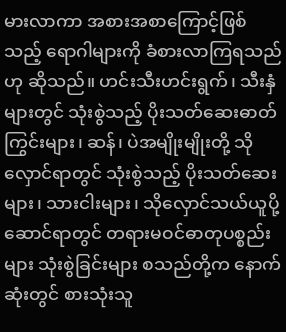မားလာကာ အစားအစာကြောင့်ဖြစ်သည့် ရောဂါများကို ခံစားလာကြရသည်ဟု ဆိုသည်။ ဟင်းသီးဟင်းရွက်၊ သီးနှံများတွင် သုံးစွဲသည့် ပိုးသတ်ဆေးဓာတ်ကြွင်းများ၊ ဆန်၊ ပဲအမျိုးမျိုးတို့ သိုလှောင်ရာတွင် သုံးစွဲသည့် ပိုးသတ်ဆေးများ၊ သားငါးများ၊ သိုလှောင်သယ်ယူပို့ဆောင်ရာတွင် တရားမဝင်ဓာတုပစ္စည်းများ သုံးစွဲခြင်းများ စသည်တို့က နောက်ဆုံးတွင် စားသုံးသူ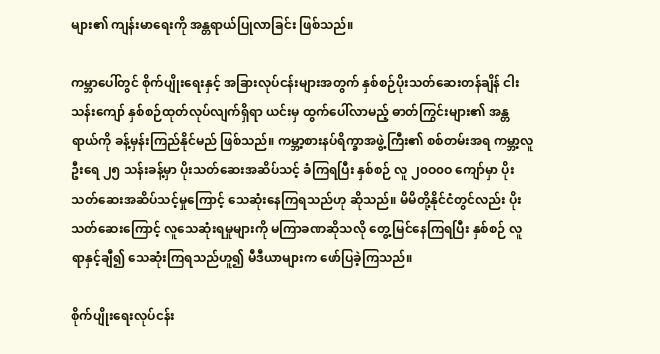များ၏ ကျန်းမာရေးကို အန္တရာယ်ပြုလာခြင်း ဖြစ်သည်။

ကမ္ဘာပေါ်တွင် စိုက်ပျိုးရေးနှင့် အခြားလုပ်ငန်းများအတွက် နှစ်စဉ်ပိုးသတ်ဆေးတန်ချိန် ငါးသန်းကျော် နှစ်စဉ်ထုတ်လုပ်လျက်ရှိရာ ယင်းမှ ထွက်ပေါ်လာမည့် ဓာတ်ကြွင်းများ၏ အန္တရာယ်ကို ခန့်မှန်းကြည်နိုင်မည် ဖြစ်သည်။ ကမ္ဘာ့စားနပ်ရိက္ခာအဖွဲ့ကြီး၏ စစ်တမ်းအရ ကမ္ဘာ့လူဦးရေ ၂၅ သန်းခန့်မှာ ပိုးသတ်ဆေးအဆိပ်သင့် ခံကြရပြီး နှစ်စဉ် လူ ၂၀ဝ၀ဝ ကျော်မှာ ပိုးသတ်ဆေးအဆိပ်သင့်မှုကြောင့် သေဆုံးနေကြရသည်ဟု ဆိုသည်။ မိမိတို့နိုင်ငံတွင်လည်း ပိုးသတ်ဆေးကြောင့် လူသေဆုံးရမှုများကို မကြာခဏဆိုသလို တွေ့မြင်နေကြရပြီး နှစ်စဉ် လူရာနှင့်ချီ၍ သေဆုံးကြရသည်ဟူ၍ မီဒီယာများက ဖော်ပြခဲ့ကြသည်။

စိုက်ပျိုးရေးလုပ်ငန်း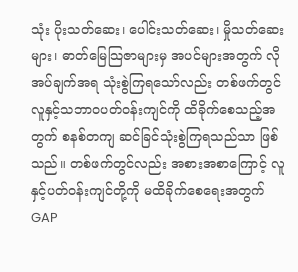သုံး ပိုးသတ်ဆေး၊ ပေါင်းသတ်ဆေး၊ မှိုသတ်ဆေးများ၊ ဓာတ်မြေသြဇာများမှ အပင်များအတွက် လိုအပ်ချက်အရ သုံးစွဲကြရသော်လည်း တစ်ဖက်တွင် လူနှင့်သဘာဝပတ်ဝန်းကျင်ကို ထိခိုက်စေသည့်အတွက် စနစ်တကျ ဆင်ခြင်သုံးစွဲကြရသည်သာ ဖြစ်သည်။ တစ်ဖက်တွင်လည်း အစားအစာကြောင့် လူနှင့်ပတ်ဝန်းကျင်တို့ကို မထိခိုက်စေရေးအတွက် GAP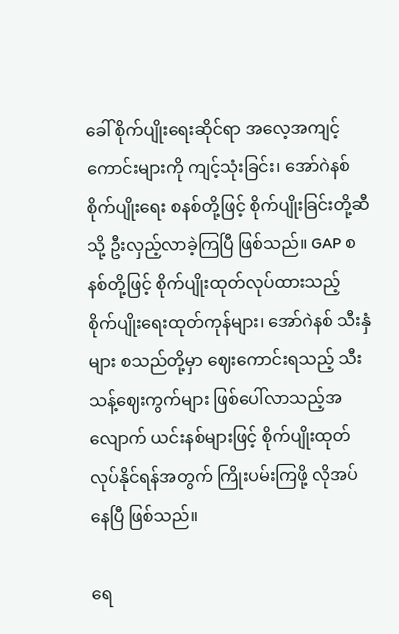ခေါ် စိုက်ပျိုးရေးဆိုင်ရာ အလေ့အကျင့်ကောင်းများကို ကျင့်သုံးခြင်း၊ အော်ဂဲနစ်စိုက်ပျိုးရေး စနစ်တို့ဖြင့် စိုက်ပျိုးခြင်းတို့ဆီသို့ ဦးလှည့်လာခဲ့ကြပြီ ဖြစ်သည်။ GAP စနစ်တို့ဖြင့် စိုက်ပျိုးထုတ်လုပ်ထားသည့် စိုက်ပျိုးရေးထုတ်ကုန်များ၊ အော်ဂဲနစ် သီးနှံများ စသည်တို့မှာ ဈေးကောင်းရသည့် သီးသန့်ဈေးကွက်များ ဖြစ်ပေါ်လာသည့်အလျောက် ယင်းနစ်များဖြင့် စိုက်ပျိုးထုတ်လုပ်နိုင်ရန်အတွက် ကြိုးပမ်းကြဖို့ လိုအပ်နေပြီ ဖြစ်သည်။

ရေ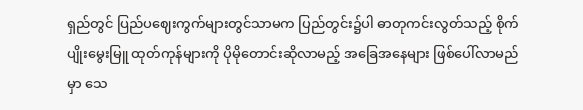ရှည်တွင် ပြည်ပဈေးကွက်များတွင်သာမက ပြည်တွင်း၌ပါ ဓာတုကင်းလွတ်သည့် စိုက်ပျိုးမွေးမြူ ထုတ်ကုန်များကို ပိုမိုတောင်းဆိုလာမည့် အခြေအနေများ ဖြစ်ပေါ်လာမည်မှာ သေ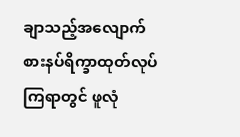ချာသည့်အလျောက် စားနပ်ရိက္ခာထုတ်လုပ်ကြရာတွင် ဖူလုံ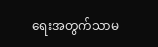ရေးအတွက်သာမ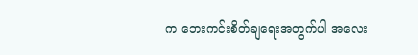က ဘေးကင်းစိတ်ချရေးအတွက်ပါ အလေး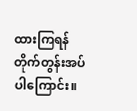ထားကြရန် တိုက်တွန်းအပ်ပါကြောင်း။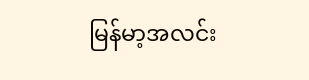မြန်မာ့အလင်း